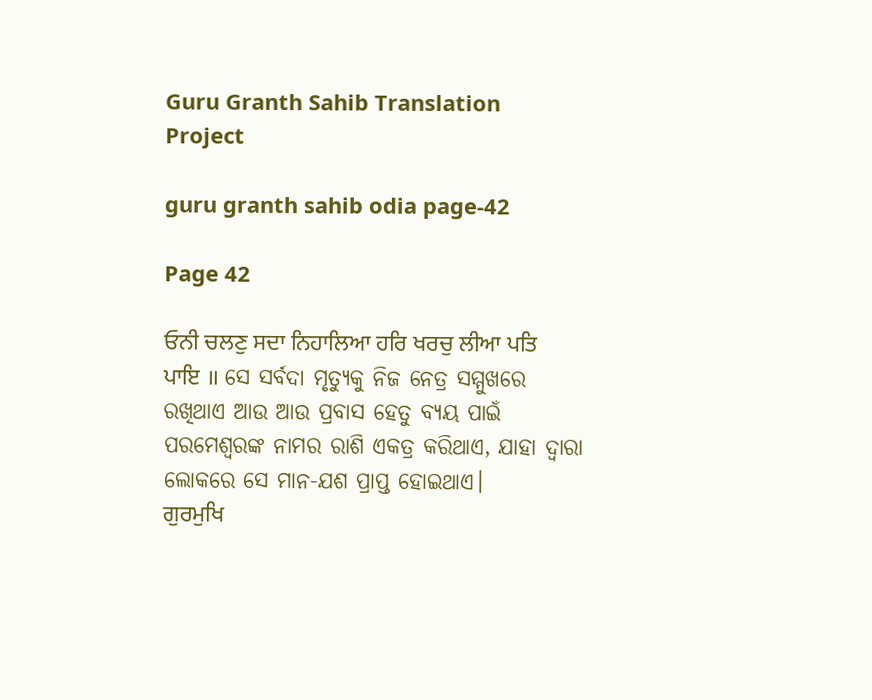Guru Granth Sahib Translation Project

guru granth sahib odia page-42

Page 42

ਓਨੀ ਚਲਣੁ ਸਦਾ ਨਿਹਾਲਿਆ ਹਰਿ ਖਰਚੁ ਲੀਆ ਪਤਿ ਪਾਇ ॥ ସେ ସର୍ବଦା ମୃତ୍ୟୁକୁ ନିଜ ନେତ୍ର ସମ୍ମୁଖରେ ରଖିଥାଏ ଆଉ ଆଉ ପ୍ରବାସ ହେତୁ ବ୍ୟୟ ପାଇଁ ପରମେଶ୍ଵରଙ୍କ ନାମର ରାଶି ଏକତ୍ର କରିଥାଏ, ଯାହା ଦ୍ଵାରା ଲୋକରେ ସେ ମାନ-ଯଶ ପ୍ରାପ୍ତ ହୋଇଥାଏ।
ਗੁਰਮੁਖਿ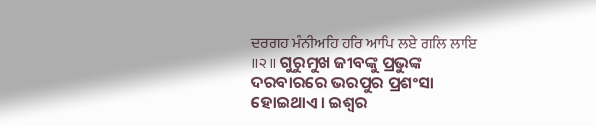ਦਰਗਹ ਮੰਨੀਅਹਿ ਹਰਿ ਆਪਿ ਲਏ ਗਲਿ ਲਾਇ ॥੨॥ ଗୁରୁମୁଖ ଜୀବଙ୍କୁ ପ୍ରଭୁଙ୍କ ଦରବାରରେ ଭରପୁର ପ୍ରଶଂସା ହୋଇଥାଏ। ଇଶ୍ଵର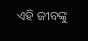ଏହି ଜୀବଙ୍କୁ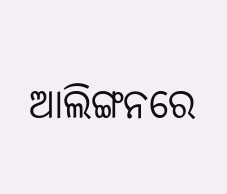ଆଲିଙ୍ଗନରେ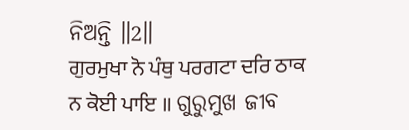ନିଅନ୍ତି ॥2॥
ਗੁਰਮੁਖਾ ਨੋ ਪੰਥੁ ਪਰਗਟਾ ਦਰਿ ਠਾਕ ਨ ਕੋਈ ਪਾਇ ॥ ଗୁରୁମୁଖ ଜୀବ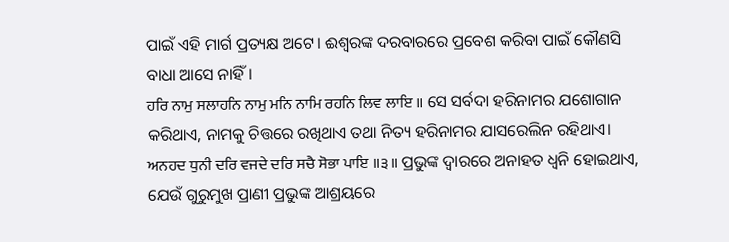ପାଇଁ ଏହି ମାର୍ଗ ପ୍ରତ୍ୟକ୍ଷ ଅଟେ। ଈଶ୍ବରଙ୍କ ଦରବାରରେ ପ୍ରବେଶ କରିବା ପାଇଁ କୌଣସି ବାଧା ଆସେ ନାହିଁ।
ਹਰਿ ਨਾਮੁ ਸਲਾਹਨਿ ਨਾਮੁ ਮਨਿ ਨਾਮਿ ਰਹਨਿ ਲਿਵ ਲਾਇ ॥ ସେ ସର୍ବଦା ହରିନାମର ଯଶୋଗାନ କରିଥାଏ, ନାମକୁ ଚିତ୍ତରେ ରଖିଥାଏ ତଥା ନିତ୍ୟ ହରିନାମର ଯାସରେଲିନ ରହିଥାଏ।
ਅਨਹਦ ਧੁਨੀ ਦਰਿ ਵਜਦੇ ਦਰਿ ਸਚੈ ਸੋਭਾ ਪਾਇ ॥੩॥ ପ୍ରଭୁଙ୍କ ଦ୍ଵାରରେ ଅନାହତ ଧ୍ୱନି ହୋଇଥାଏ, ଯେଉଁ ଗୁରୁମୁଖ ପ୍ରାଣୀ ପ୍ରଭୁଙ୍କ ଆଶ୍ରୟରେ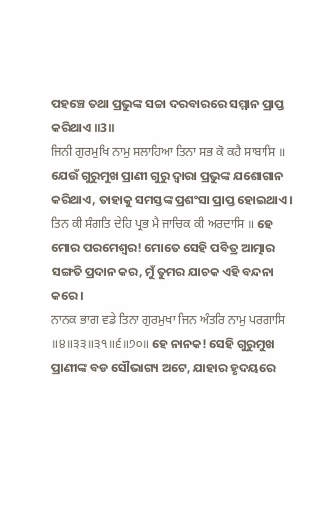ପହଞ୍ଚେ ତଥା ପ୍ରଭୁଙ୍କ ସଚ୍ଚା ଦରବାରରେ ସମ୍ମାନ ପ୍ରାପ୍ତ କରିଥାଏ ॥3॥
ਜਿਨੀ ਗੁਰਮੁਖਿ ਨਾਮੁ ਸਲਾਹਿਆ ਤਿਨਾ ਸਭ ਕੋ ਕਹੈ ਸਾਬਾਸਿ ॥ ଯେଉଁ ଗୁରୁମୁଖ ପ୍ରାଣୀ ଗୁରୁ ଦ୍ଵାରା ପ୍ରଭୁଙ୍କ ଯଶୋଗାନ କରିଥାଏ, ତାହାକୁ ସମସ୍ତଙ୍କ ପ୍ରଶଂସା ପ୍ରାପ୍ତ ହୋଇଥାଏ।
ਤਿਨ ਕੀ ਸੰਗਤਿ ਦੇਹਿ ਪ੍ਰਭ ਮੈ ਜਾਚਿਕ ਕੀ ਅਰਦਾਸਿ ॥ ହେ ମୋର ପରମେଶ୍ଵର! ମୋତେ ସେହି ପବିତ୍ର ଆତ୍ମାର ସଙ୍ଗତି ପ୍ରଦାନ କର, ମୁଁ ତୁମର ଯାଚକ ଏହି ବନ୍ଦନା କରେ।
ਨਾਨਕ ਭਾਗ ਵਡੇ ਤਿਨਾ ਗੁਰਮੁਖਾ ਜਿਨ ਅੰਤਰਿ ਨਾਮੁ ਪਰਗਾਸਿ ॥੪॥੩੩॥੩੧॥੬॥੭੦॥ ହେ ନାନକ! ସେହି ଗୁରୁମୁଖ ପ୍ରାଣୀଙ୍କ ବଡ ସୌଭାଗ୍ୟ ଅଟେ, ଯାହାର ହୃଦୟରେ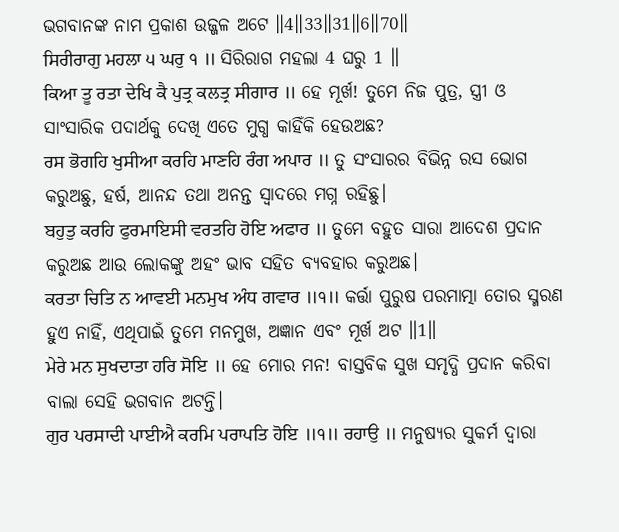ଭଗବାନଙ୍କ ନାମ ପ୍ରକାଶ ଉଜ୍ଜଳ ଅଟେ ॥4॥33॥31॥6॥70॥
ਸਿਰੀਰਾਗੁ ਮਹਲਾ ੫ ਘਰੁ ੧ ॥ ସିରିରାଗ ମହଲା 4 ଘରୁ 1 ॥
ਕਿਆ ਤੂ ਰਤਾ ਦੇਖਿ ਕੈ ਪੁਤ੍ਰ ਕਲਤ੍ਰ ਸੀਗਾਰ ॥ ହେ ମୂର୍ଖ! ତୁମେ ନିଜ ପୁତ୍ର, ସ୍ତ୍ରୀ ଓ ସାଂସାରିକ ପଦାର୍ଥକୁ ଦେଖି ଏତେ ମୁଗ୍ଧ କାହିଁକି ହେଉଅଛ?
ਰਸ ਭੋਗਹਿ ਖੁਸੀਆ ਕਰਹਿ ਮਾਣਹਿ ਰੰਗ ਅਪਾਰ ॥ ତୁ ସଂସାରର ବିଭିନ୍ନ ରସ ଭୋଗ କରୁଅଛୁ, ହର୍ଷ, ଆନନ୍ଦ ତଥା ଅନନ୍ତ ସ୍ୱାଦରେ ମଗ୍ନ ରହିଛୁ।
ਬਹੁਤੁ ਕਰਹਿ ਫੁਰਮਾਇਸੀ ਵਰਤਹਿ ਹੋਇ ਅਫਾਰ ॥ ତୁମେ ବହୁତ ସାରା ଆଦେଶ ପ୍ରଦାନ କରୁଅଛ ଆଉ ଲୋକଙ୍କୁ ଅହଂ ଭାବ ସହିତ ବ୍ୟବହାର କରୁଅଛ।
ਕਰਤਾ ਚਿਤਿ ਨ ਆਵਈ ਮਨਮੁਖ ਅੰਧ ਗਵਾਰ ॥੧॥ କର୍ତ୍ତା ପୁରୁଷ ପରମାତ୍ମା ତୋର ସ୍ମରଣ ହୁଏ ନାହିଁ, ଏଥିପାଇଁ ତୁମେ ମନମୁଖ, ଅଜ୍ଞାନ ଏବଂ ମୂର୍ଖ ଅଟ ॥1॥
ਮੇਰੇ ਮਨ ਸੁਖਦਾਤਾ ਹਰਿ ਸੋਇ ॥ ହେ ମୋର ମନ! ବାସ୍ତବିକ ସୁଖ ସମୃଦ୍ଧି ପ୍ରଦାନ କରିବା ବାଲା ସେହି ଭଗବାନ ଅଟନ୍ତି।
ਗੁਰ ਪਰਸਾਦੀ ਪਾਈਐ ਕਰਮਿ ਪਰਾਪਤਿ ਹੋਇ ॥੧॥ ਰਹਾਉ ॥ ମନୁଷ୍ୟର ସୁକର୍ମ ଦ୍ଵାରା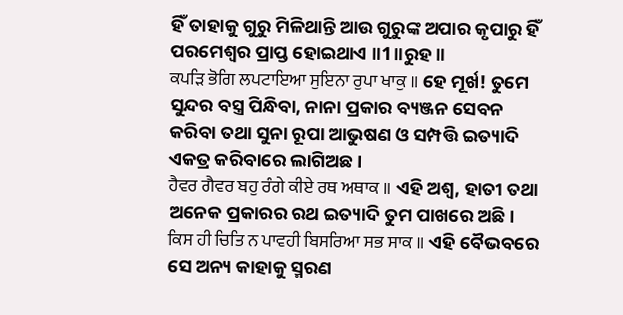ହିଁ ତାହାକୁ ଗୁରୁ ମିଳିଥାନ୍ତି ଆଉ ଗୁରୁଙ୍କ ଅପାର କୃପାରୁ ହିଁ ପରମେଶ୍ଵର ପ୍ରାପ୍ତ ହୋଇଥାଏ ॥1॥ରୁହ॥
ਕਪੜਿ ਭੋਗਿ ਲਪਟਾਇਆ ਸੁਇਨਾ ਰੁਪਾ ਖਾਕੁ ॥ ହେ ମୂର୍ଖ! ତୁମେ ସୁନ୍ଦର ବସ୍ତ୍ର ପିନ୍ଧିବା, ନାନା ପ୍ରକାର ବ୍ୟଞ୍ଜନ ସେବନ କରିବା ତଥା ସୁନା ରୂପା ଆଭୁଷଣ ଓ ସମ୍ପତ୍ତି ଇତ୍ୟାଦି ଏକତ୍ର କରିବାରେ ଲାଗିଅଛ।
ਹੈਵਰ ਗੈਵਰ ਬਹੁ ਰੰਗੇ ਕੀਏ ਰਥ ਅਥਾਕ ॥ ଏହି ଅଶ୍ଵ, ହାତୀ ତଥା ଅନେକ ପ୍ରକାରର ରଥ ଇତ୍ୟାଦି ତୁମ ପାଖରେ ଅଛି।
ਕਿਸ ਹੀ ਚਿਤਿ ਨ ਪਾਵਹੀ ਬਿਸਰਿਆ ਸਭ ਸਾਕ ॥ ଏହି ବୈଭବରେ ସେ ଅନ୍ୟ କାହାକୁ ସ୍ମରଣ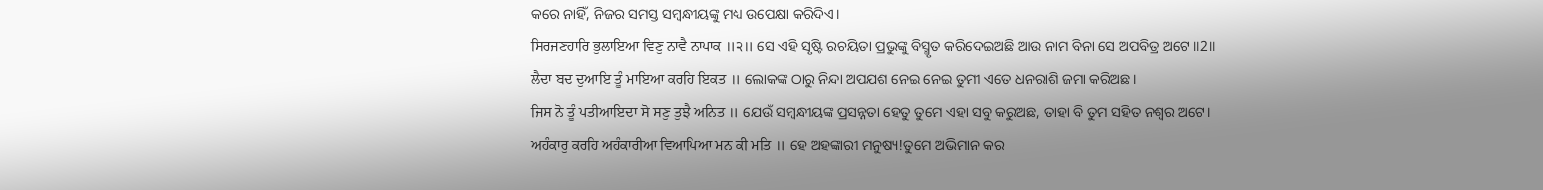କରେ ନାହିଁ, ନିଜର ସମସ୍ତ ସମ୍ବନ୍ଧୀୟଙ୍କୁ ମଧ୍ୟ ଉପେକ୍ଷା କରିଦିଏ।
ਸਿਰਜਣਹਾਰਿ ਭੁਲਾਇਆ ਵਿਣੁ ਨਾਵੈ ਨਾਪਾਕ ॥੨॥ ସେ ଏହି ସୃଷ୍ଟି ରଚୟିତା ପ୍ରଭୁଙ୍କୁ ବିସ୍ମୃତ କରିଦେଇଅଛି ଆଉ ନାମ ବିନା ସେ ଅପବିତ୍ର ଅଟେ ॥2॥
ਲੈਦਾ ਬਦ ਦੁਆਇ ਤੂੰ ਮਾਇਆ ਕਰਹਿ ਇਕਤ ॥ ଲୋକଙ୍କ ଠାରୁ ନିନ୍ଦା ଅପଯଶ ନେଇ ନେଇ ତୁମୀ ଏତେ ଧନରାଶି ଜମା କରିଅଛ।
ਜਿਸ ਨੋ ਤੂੰ ਪਤੀਆਇਦਾ ਸੋ ਸਣੁ ਤੁਝੈ ਅਨਿਤ ॥ ଯେଉଁ ସମ୍ବନ୍ଧୀୟଙ୍କ ପ୍ରସନ୍ନତା ହେତୁ ତୁମେ ଏହା ସବୁ କରୁଅଛ, ତାହା ବି ତୁମ ସହିତ ନଶ୍ଵର ଅଟେ।
ਅਹੰਕਾਰੁ ਕਰਹਿ ਅਹੰਕਾਰੀਆ ਵਿਆਪਿਆ ਮਨ ਕੀ ਮਤਿ ॥ ହେ ଅହଙ୍କାରୀ ମନୁଷ୍ୟ!ତୁମେ ଅଭିମାନ କର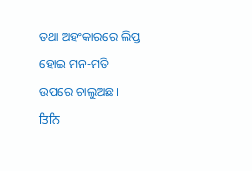ତଥା ଅହଂକାରରେ ଲିପ୍ତ ହୋଇ ମନ-ମତି ଉପରେ ଚାଲୁଅଛ।
ਤਿਨਿ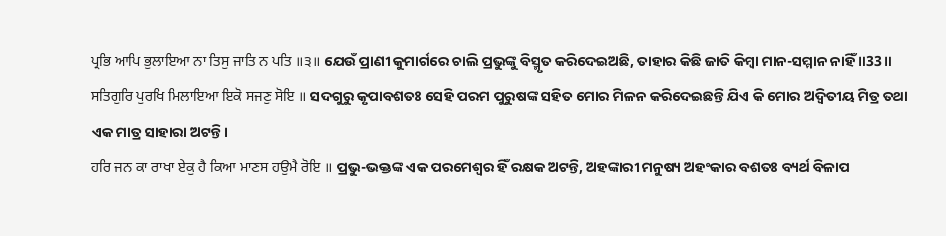ਪ੍ਰਭਿ ਆਪਿ ਭੁਲਾਇਆ ਨਾ ਤਿਸੁ ਜਾਤਿ ਨ ਪਤਿ ॥੩॥ ଯେଉଁ ପ୍ରାଣୀ କୁମାର୍ଗରେ ଚାଲି ପ୍ରଭୁଙ୍କୁ ବିସ୍ମୃତ କରିଦେଇଅଛି, ତାହାର କିଛି ଜାତି କିମ୍ବା ମାନ-ସମ୍ମାନ ନାହିଁ ॥33॥
ਸਤਿਗੁਰਿ ਪੁਰਖਿ ਮਿਲਾਇਆ ਇਕੋ ਸਜਣੁ ਸੋਇ ॥ ସଦଗୁରୁ କୃପାବଶତଃ ସେହି ପରମ ପୁରୁଷଙ୍କ ସହିତ ମୋର ମିଳନ କରିଦେଇଛନ୍ତି ଯିଏ କି ମୋର ଅଦ୍ଵିତୀୟ ମିତ୍ର ତଥା ଏକ ମାତ୍ର ସାହାରା ଅଟନ୍ତି।
ਹਰਿ ਜਨ ਕਾ ਰਾਖਾ ਏਕੁ ਹੈ ਕਿਆ ਮਾਣਸ ਹਉਮੈ ਰੋਇ ॥ ପ୍ରଭୁ-ଭକ୍ତଙ୍କ ଏକ ପରମେଶ୍ଵର ହିଁ ରକ୍ଷକ ଅଟନ୍ତି, ଅହଙ୍କାରୀ ମନୁଷ୍ୟ ଅହଂକାର ବଶତଃ ବ୍ୟର୍ଥ ବିଳାପ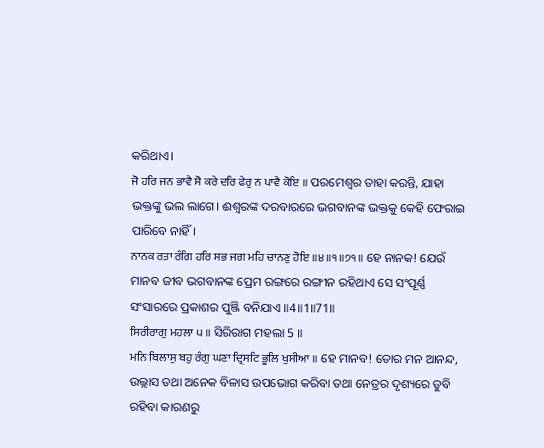କରିଥାଏ।
ਜੋ ਹਰਿ ਜਨ ਭਾਵੈ ਸੋ ਕਰੇ ਦਰਿ ਫੇਰੁ ਨ ਪਾਵੈ ਕੋਇ ॥ ପରମେଶ୍ଵର ତାହା କରନ୍ତି, ଯାହା ଭକ୍ତଙ୍କୁ ଭଲ ଲାଗେ। ଈଶ୍ଵରଙ୍କ ଦରବାରରେ ଭଗବାନଙ୍କ ଭକ୍ତକୁ କେହି ଫେରାଇ ପାରିବେ ନାହିଁ।
ਨਾਨਕ ਰਤਾ ਰੰਗਿ ਹਰਿ ਸਭ ਜਗ ਮਹਿ ਚਾਨਣੁ ਹੋਇ ॥੪॥੧॥੭੧॥ ହେ ନାନକ! ଯେଉଁ ମାନବ ଜୀବ ଭଗବାନଙ୍କ ପ୍ରେମ ରଙ୍ଗରେ ରଙ୍ଗୀନ ରହିଥାଏ ସେ ସଂପୂର୍ଣ୍ଣ ସଂସାରରେ ପ୍ରକାଶର ପୁଞ୍ଜି ବନିଯାଏ ॥4॥1॥71॥
ਸਿਰੀਰਾਗੁ ਮਹਲਾ ੫ ॥ ସିରିରାଗ ମହଲା 5 ॥
ਮਨਿ ਬਿਲਾਸੁ ਬਹੁ ਰੰਗੁ ਘਣਾ ਦ੍ਰਿਸਟਿ ਭੂਲਿ ਖੁਸੀਆ ॥ ହେ ମାନବ! ତୋର ମନ ଆନନ୍ଦ, ଉଲ୍ଲାସ ତଥା ଅନେକ ବିଳାସ ଉପଭୋଗ କରିବା ତଥା ନେତ୍ରର ଦୃଶ୍ୟରେ ଡୁବି ରହିବା କାରଣରୁ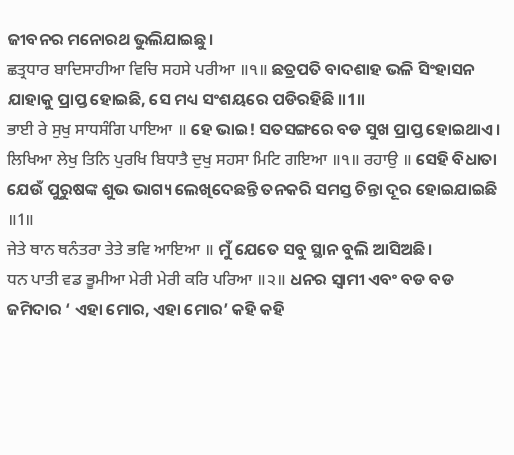ଜୀବନର ମନୋରଥ ଭୁଲିଯାଇଛୁ।
ਛਤ੍ਰਧਾਰ ਬਾਦਿਸਾਹੀਆ ਵਿਚਿ ਸਹਸੇ ਪਰੀਆ ॥੧॥ ଛତ୍ରପତି ବାଦଶାହ ଭଳି ସିଂହାସନ ଯାହାକୁ ପ୍ରାପ୍ତ ହୋଇଛି, ସେ ମଧ୍ୟ ସଂଶୟରେ ପଡିରହିଛି ॥1॥
ਭਾਈ ਰੇ ਸੁਖੁ ਸਾਧਸੰਗਿ ਪਾਇਆ ॥ ହେ ଭାଇ! ସତସଙ୍ଗରେ ବଡ ସୁଖ ପ୍ରାପ୍ତ ହୋଇଥାଏ।
ਲਿਖਿਆ ਲੇਖੁ ਤਿਨਿ ਪੁਰਖਿ ਬਿਧਾਤੈ ਦੁਖੁ ਸਹਸਾ ਮਿਟਿ ਗਇਆ ॥੧॥ ਰਹਾਉ ॥ ସେହି ବିଧାତା ଯେଉଁ ପୁରୁଷଙ୍କ ଶୁଭ ଭାଗ୍ୟ ଲେଖିଦେଛନ୍ତି ତନକରି ସମସ୍ତ ଚିନ୍ତା ଦୂର ହୋଇଯାଇଛି ॥1॥
ਜੇਤੇ ਥਾਨ ਥਨੰਤਰਾ ਤੇਤੇ ਭਵਿ ਆਇਆ ॥ ମୁଁ ଯେତେ ସବୁ ସ୍ଥାନ ବୁଲି ଆସିଅଛି।
ਧਨ ਪਾਤੀ ਵਡ ਭੂਮੀਆ ਮੇਰੀ ਮੇਰੀ ਕਰਿ ਪਰਿਆ ॥੨॥ ଧନର ସ୍ଵାମୀ ଏବଂ ବଡ ବଡ ଜମିଦାର ‘ ଏହା ମୋର, ଏହା ମୋର’ କହି କହି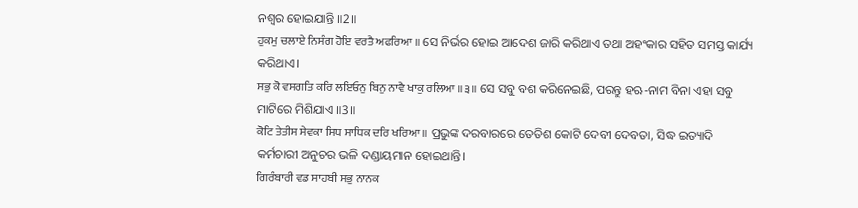ନଶ୍ଵର ହୋଇଯାନ୍ତି ॥2॥
ਹੁਕਮੁ ਚਲਾਏ ਨਿਸੰਗ ਹੋਇ ਵਰਤੈ ਅਫਰਿਆ ॥ ସେ ନିର୍ଭର ହୋଇ ଆଦେଶ ଜାରି କରିଥାଏ ତଥା ଅହଂକାର ସହିତ ସମସ୍ତ କାର୍ଯ୍ୟ କରିଥାଏ।
ਸਭੁ ਕੋ ਵਸਗਤਿ ਕਰਿ ਲਇਓਨੁ ਬਿਨੁ ਨਾਵੈ ਖਾਕੁ ਰਲਿਆ ॥੩॥ ସେ ସବୁ ବଶ କରିନେଇଛି, ପରନ୍ତୁ ହଋ-ନାମ ବିନା ଏହା ସବୁ ମାଟିରେ ମିଶିଯାଏ ॥3॥
ਕੋਟਿ ਤੇਤੀਸ ਸੇਵਕਾ ਸਿਧ ਸਾਧਿਕ ਦਰਿ ਖਰਿਆ ॥ ପ୍ରଭୁଙ୍କ ଦରବାରରେ ତେତିଶ କୋଟି ଦେବୀ ଦେବତା, ସିଦ୍ଧ ଇତ୍ୟାଦି କର୍ମଚାରୀ ଅନୁଚର ଭଳି ଦଣ୍ଡାୟମାନ ହୋଇଥାନ୍ତି।
ਗਿਰੰਬਾਰੀ ਵਡ ਸਾਹਬੀ ਸਭੁ ਨਾਨਕ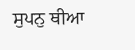ਸੁਪਨੁ ਥੀਆ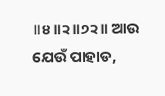॥੪॥੨॥੭੨॥ ଆଉ ଯେଉଁ ପାହାଡ,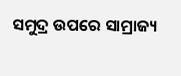ସମୁଦ୍ର ଉପରେ ସାମ୍ରାଜ୍ୟ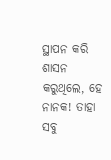ସ୍ଥାପନ କରି ଶାସନ କରୁଥିଲେ, ହେ ନାନକ! ତାହା ସବୁ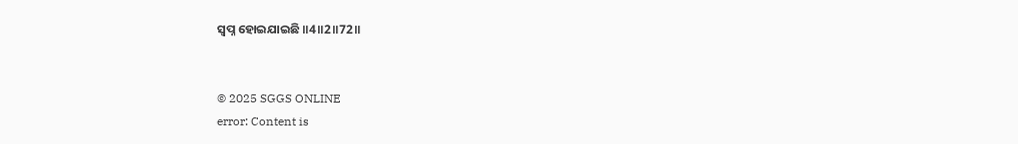ସ୍ଵପ୍ନ ହୋଇଯାଇଛି ॥4॥2॥72॥


© 2025 SGGS ONLINE
error: Content is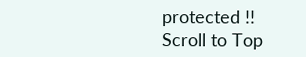protected !!
Scroll to Top